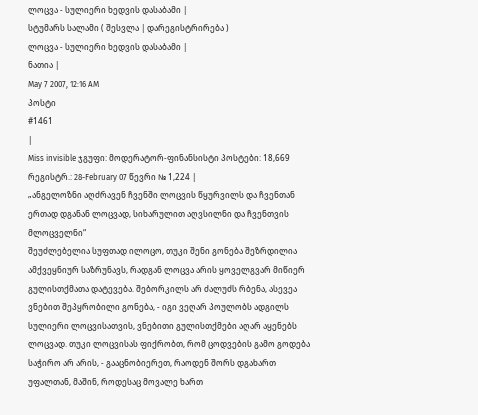ლოცვა - სულიერი ხედვის დასაბამი |
სტუმარს სალამი ( შესვლა | დარეგისტრირება )
ლოცვა - სულიერი ხედვის დასაბამი |
ნათია |
May 7 2007, 12:16 AM
პოსტი
#1461
|
Miss invisible ჯგუფი: მოდერატორ-ფინანსისტი პოსტები: 18,669 რეგისტრ.: 28-February 07 წევრი № 1,224 |
„ანგელოზნი აღძრავენ ჩვენში ლოცვის წყურვილს და ჩვენთან ერთად დგანან ლოცვად, სიხარულით აღვსილნი და ჩვენთვის მლოცველნი“
შეუძლებელია სუფთად ილოცო, თუკი შენი გონება შეზრდილია ამქვეყნიურ საზრუნავს, რადგან ლოცვა არის ყოველგვარ მიწიერ გულისთქმათა დატევება. შებორკილს არ ძალუძს რბენა, ასევეა ვნებით შეპყრობილი გონება, - იგი ვეღარ პოულობს ადგილს სულიერი ლოცვისათვის, ვნებითი გულისთქმები აღარ აყენებს ლოცვად. თუკი ლოცვისას ფიქრობთ, რომ ცოდვების გამო გოდება საჭირო არ არის, - გააცნობიერეთ, რაოდენ შორს დგახართ უფალთან, მაშინ, როდესაც მოვალე ხართ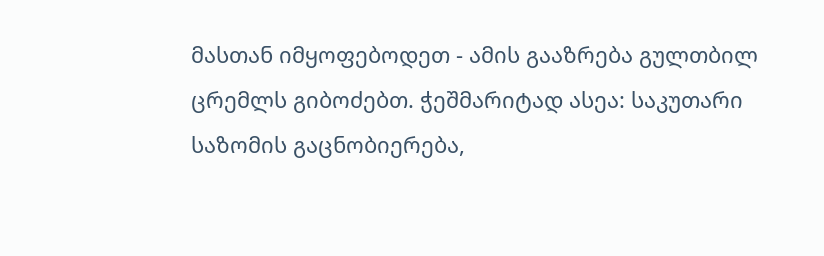მასთან იმყოფებოდეთ - ამის გააზრება გულთბილ ცრემლს გიბოძებთ. ჭეშმარიტად ასეა: საკუთარი საზომის გაცნობიერება,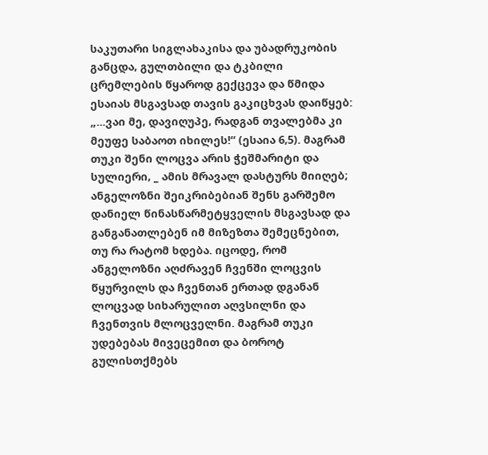საკუთარი სიგლახაკისა და უბადრუკობის განცდა, გულთბილი და ტკბილი ცრემლების წყაროდ გექცევა და წმიდა ესაიას მსგავსად თავის გაკიცხვას დაიწყებ: „...ვაი მე, დავიღუპე, რადგან თვალებმა კი მეუფე საბაოთ იხილეს!“ (ესაია 6,5). მაგრამ თუკი შენი ლოცვა არის ჭეშმარიტი და სულიერი, _ ამის მრავალ დასტურს მიიღებ; ანგელოზნი შეიკრიბებიან შენს გარშემო დანიელ წინასწარმეტყველის მსგავსად და განგანათლებენ იმ მიზეზთა შემეცნებით, თუ რა რატომ ხდება. იცოდე, რომ ანგელოზნი აღძრავენ ჩვენში ლოცვის წყურვილს და ჩვენთან ერთად დგანან ლოცვად სიხარულით აღვსილნი და ჩვენთვის მლოცველნი. მაგრამ თუკი უდებებას მივეცემით და ბოროტ გულისთქმებს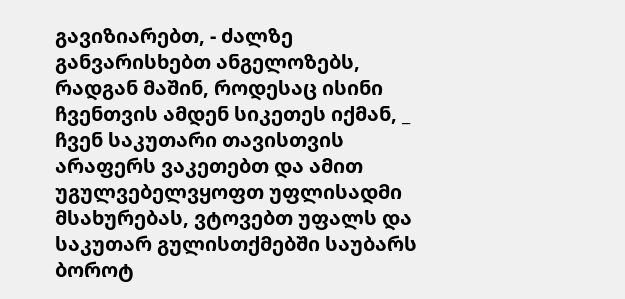გავიზიარებთ, - ძალზე განვარისხებთ ანგელოზებს, რადგან მაშინ, როდესაც ისინი ჩვენთვის ამდენ სიკეთეს იქმან, _ ჩვენ საკუთარი თავისთვის არაფერს ვაკეთებთ და ამით უგულვებელვყოფთ უფლისადმი მსახურებას, ვტოვებთ უფალს და საკუთარ გულისთქმებში საუბარს ბოროტ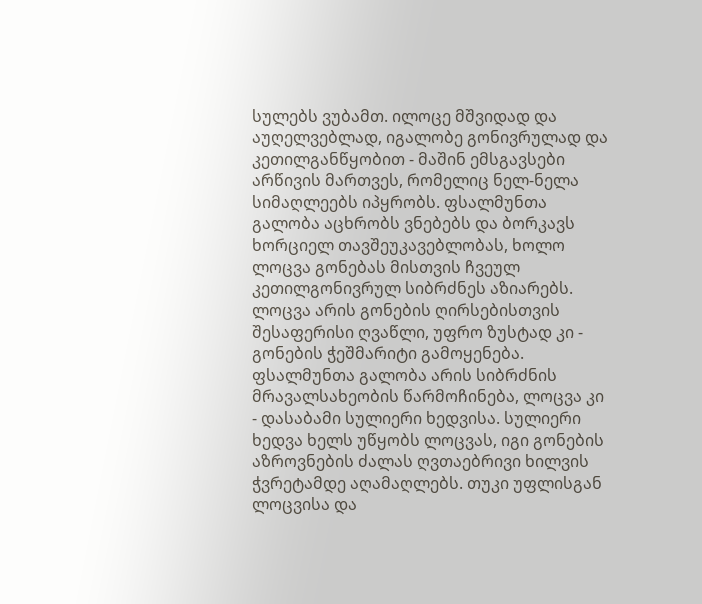სულებს ვუბამთ. ილოცე მშვიდად და აუღელვებლად, იგალობე გონივრულად და კეთილგანწყობით - მაშინ ემსგავსები არწივის მართვეს, რომელიც ნელ-ნელა სიმაღლეებს იპყრობს. ფსალმუნთა გალობა აცხრობს ვნებებს და ბორკავს ხორციელ თავშეუკავებლობას, ხოლო ლოცვა გონებას მისთვის ჩვეულ კეთილგონივრულ სიბრძნეს აზიარებს. ლოცვა არის გონების ღირსებისთვის შესაფერისი ღვაწლი, უფრო ზუსტად კი - გონების ჭეშმარიტი გამოყენება. ფსალმუნთა გალობა არის სიბრძნის მრავალსახეობის წარმოჩინება, ლოცვა კი - დასაბამი სულიერი ხედვისა. სულიერი ხედვა ხელს უწყობს ლოცვას, იგი გონების აზროვნების ძალას ღვთაებრივი ხილვის ჭვრეტამდე აღამაღლებს. თუკი უფლისგან ლოცვისა და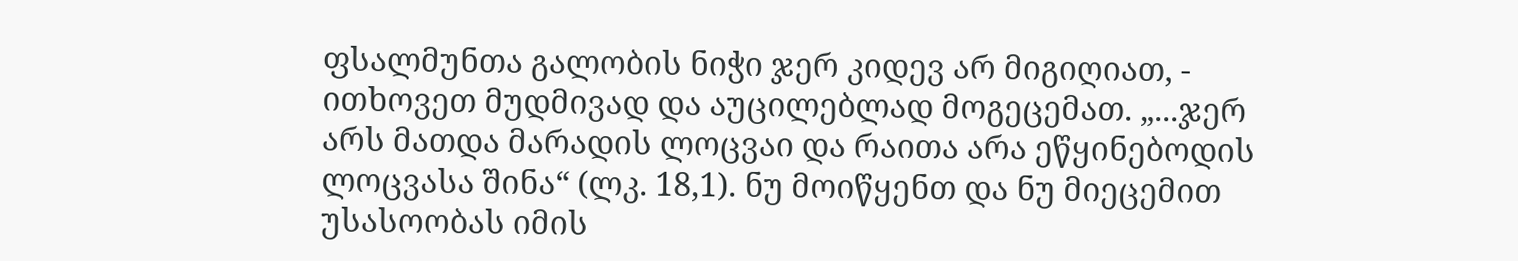ფსალმუნთა გალობის ნიჭი ჯერ კიდევ არ მიგიღიათ, - ითხოვეთ მუდმივად და აუცილებლად მოგეცემათ. „...ჯერ არს მათდა მარადის ლოცვაი და რაითა არა ეწყინებოდის ლოცვასა შინა“ (ლკ. 18,1). ნუ მოიწყენთ და ნუ მიეცემით უსასოობას იმის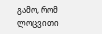გამო, რომ ლოცვითი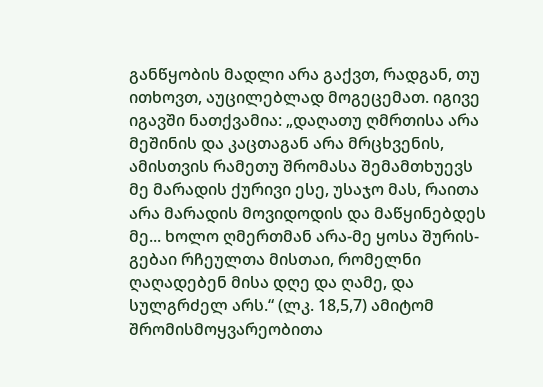განწყობის მადლი არა გაქვთ, რადგან, თუ ითხოვთ, აუცილებლად მოგეცემათ. იგივე იგავში ნათქვამია: „დაღათუ ღმრთისა არა მეშინის და კაცთაგან არა მრცხვენის, ამისთვის რამეთუ შრომასა შემამთხუევს მე მარადის ქურივი ესე, უსაჯო მას, რაითა არა მარადის მოვიდოდის და მაწყინებდეს მე... ხოლო ღმერთმან არა-მე ყოსა შურის-გებაი რჩეულთა მისთაი, რომელნი ღაღადებენ მისა დღე და ღამე, და სულგრძელ არს.“ (ლკ. 18,5,7) ამიტომ შრომისმოყვარეობითა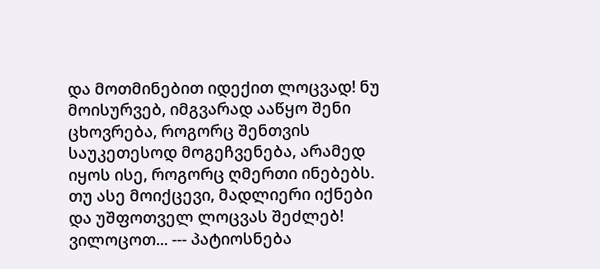და მოთმინებით იდექით ლოცვად! ნუ მოისურვებ, იმგვარად ააწყო შენი ცხოვრება, როგორც შენთვის საუკეთესოდ მოგეჩვენება, არამედ იყოს ისე, როგორც ღმერთი ინებებს. თუ ასე მოიქცევი, მადლიერი იქნები და უშფოთველ ლოცვას შეძლებ! ვილოცოთ... --- პატიოსნება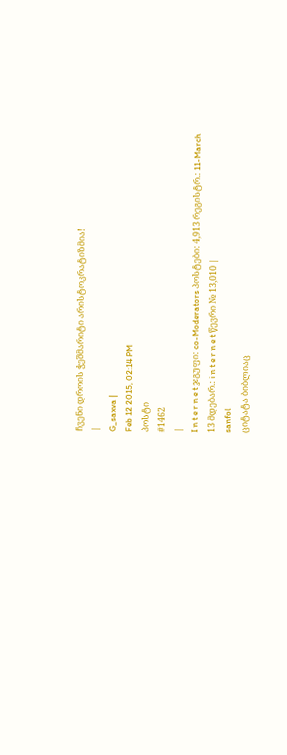ჩვენი დროის ჭეშმარიტი არისტოკრატიზმია!
|
G_saxva |
Feb 12 2015, 02:14 PM
პოსტი
#1462
|
I n t e r n e t ჯგუფი: co-Moderators პოსტები: 4,913 რეგისტრ.: 11-March 13 მდებარ.: i n t e r n e t წევრი № 13,010 |
sanfol
ციტატა ბიბლიაც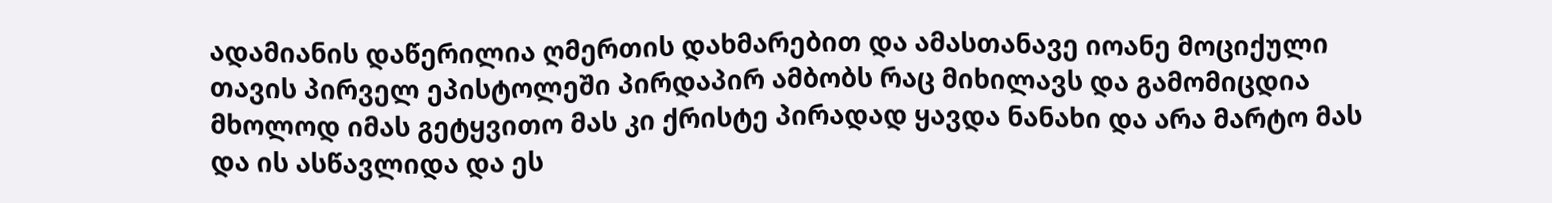ადამიანის დაწერილია ღმერთის დახმარებით და ამასთანავე იოანე მოციქული თავის პირველ ეპისტოლეში პირდაპირ ამბობს რაც მიხილავს და გამომიცდია მხოლოდ იმას გეტყვითო მას კი ქრისტე პირადად ყავდა ნანახი და არა მარტო მას და ის ასწავლიდა და ეს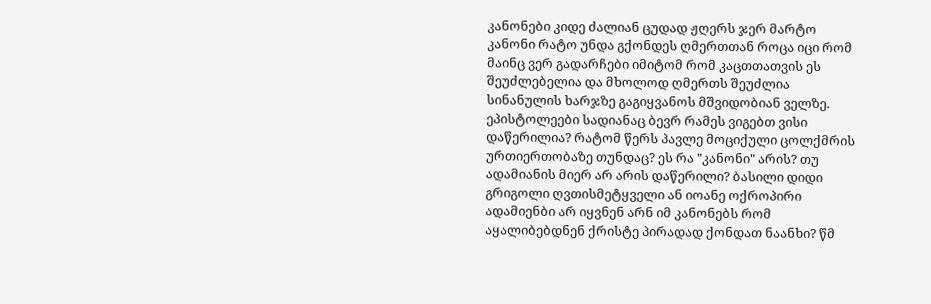კანონები კიდე ძალიან ცუდად ჟღერს ჯერ მარტო კანონი რატო უნდა გქონდეს ღმერთთან როცა იცი რომ მაინც ვერ გადარჩები იმიტომ რომ კაცთთათვის ეს შეუძლებელია და მხოლოდ ღმერთს შეუძლია სინანულის ხარჯზე გაგიყვანოს მშვიდობიან ველზე. ეპისტოლეები სადიანაც ბევრ რამეს ვიგებთ ვისი დაწერილია? რატომ წერს პავლე მოციქული ცოლქმრის ურთიერთობაზე თუნდაც? ეს რა "კანონი" არის? თუ ადამიანის მიერ არ არის დაწერილი? ბასილი დიდი გრიგოლი ღვთისმეტყველი ან იოანე ოქროპირი ადამიენბი არ იყვნენ არნ იმ კანონებს რომ აყალიბებდნენ ქრისტე პირადად ქონდათ ნაანხი? წმ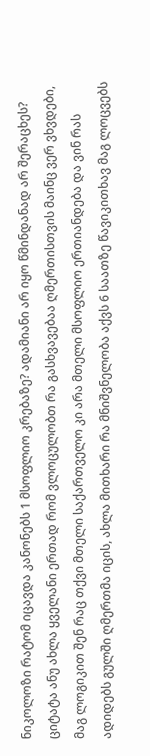ნიკოლოზი რატომ იცავდა კანონებს 1 მსოფლიო კრებაზე? ადამიანი არ იყო წმინდანად არ შერაცხეს? ციტატა ანუ ახლა ყველანი ერთად რომ ვლოცულობთ რა გასხვავებაა ღმერთისთვის მაინც ვერ ვხვდები, მაგ ლოგიკით შენ რაც თქვი მთელი საქართველო კი არა მთელი მსოფლიო ერთიანდება და ვინ რას ადიდებს გულში ღმერთმა იცის, ახლა მითხარი რა მნიშვნელობა აქვს 6 საათზე წავიკითხავ მაგ ლოცვებს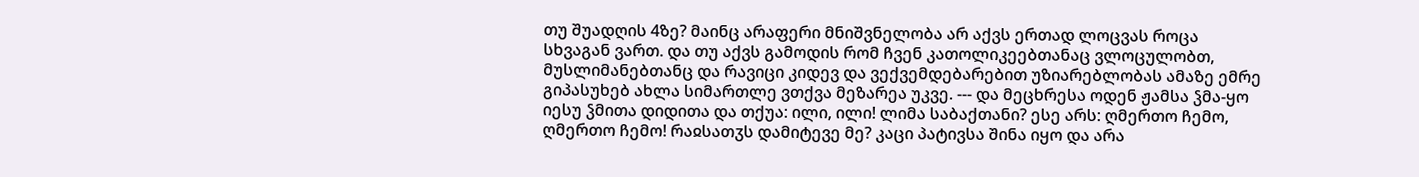თუ შუადღის 4ზე? მაინც არაფერი მნიშვნელობა არ აქვს ერთად ლოცვას როცა სხვაგან ვართ. და თუ აქვს გამოდის რომ ჩვენ კათოლიკეებთანაც ვლოცულობთ, მუსლიმანებთანც და რავიცი კიდევ და ვექვემდებარებით უზიარებლობას ამაზე ემრე გიპასუხებ ახლა სიმართლე ვთქვა მეზარეა უკვე. --- და მეცხრესა ოდენ ჟამსა ჴმა-ყო იესუ ჴმითა დიდითა და თქუა: ილი, ილი! ლიმა საბაქთანი? ესე არს: ღმერთო ჩემო, ღმერთო ჩემო! რაჲსათჳს დამიტევე მე? კაცი პატივსა შინა იყო და არა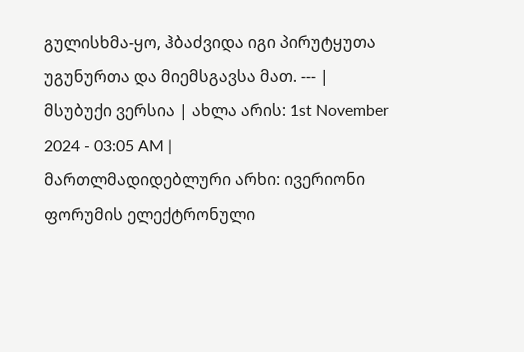გულისხმა-ყო, ჰბაძვიდა იგი პირუტყუთა უგუნურთა და მიემსგავსა მათ. --- |
მსუბუქი ვერსია | ახლა არის: 1st November 2024 - 03:05 AM |
მართლმადიდებლური არხი: ივერიონი
ფორუმის ელექტრონული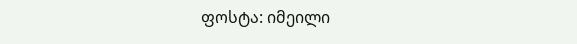ფოსტა: იმეილი